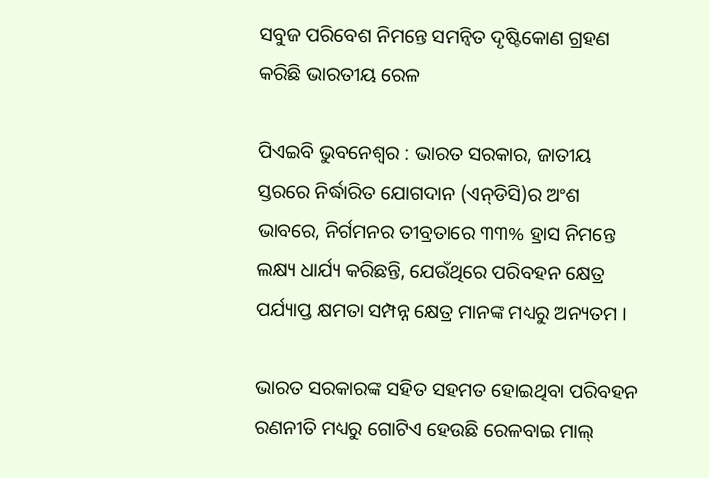ସବୁଜ ପରିବେଶ ନିମନ୍ତେ ସମନ୍ୱିତ ଦୃଷ୍ଟିକୋଣ ଗ୍ରହଣ କରିଛି ଭାରତୀୟ ରେଳ

ପିଏଇବି ଭୁବନେଶ୍ୱର : ଭାରତ ସରକାର, ଜାତୀୟ ସ୍ତରରେ ନିର୍ଦ୍ଧାରିତ ଯୋଗଦାନ (ଏନ୍‌ଡିସି)ର ଅଂଶ ଭାବରେ, ନିର୍ଗମନର ତୀବ୍ରତାରେ ୩୩% ହ୍ରାସ ନିମନ୍ତେ ଲକ୍ଷ୍ୟ ଧାର୍ଯ୍ୟ କରିଛନ୍ତି, ଯେଉଁଥିରେ ପରିବହନ କ୍ଷେତ୍ର ପର୍ଯ୍ୟାପ୍ତ କ୍ଷମତା ସମ୍ପନ୍ନ କ୍ଷେତ୍ର ମାନଙ୍କ ମଧ୍ୟରୁ ଅନ୍ୟତମ ।

ଭାରତ ସରକାରଙ୍କ ସହିତ ସହମତ ହୋଇଥିବା ପରିବହନ ରଣନୀତି ମଧ୍ୟରୁ ଗୋଟିଏ ହେଉଛି ରେଳବାଇ ମାଲ୍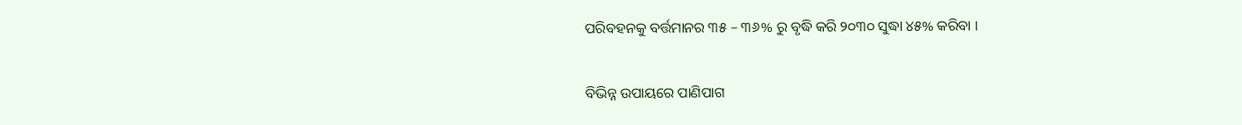ପରିବହନକୁ ବର୍ତ୍ତମାନର ୩୫ – ୩୬% ରୁ ବୃଦ୍ଧି କରି ୨୦୩୦ ସୁଦ୍ଧା ୪୫% କରିବା ।

ବିଭିନ୍ନ ଉପାୟରେ ପାଣିପାଗ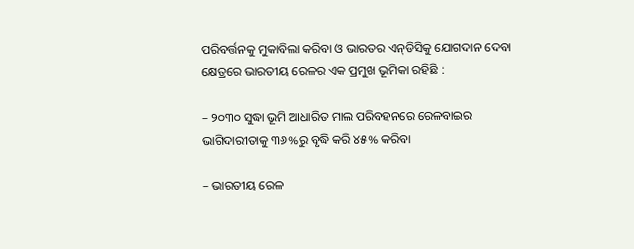ପରିବର୍ତ୍ତନକୁ ମୁକାବିଲା କରିବା ଓ ଭାରତର ଏନ୍‌ଡିସିକୁ ଯୋଗଦାନ ଦେବା କ୍ଷେତ୍ରରେ ଭାରତୀୟ ରେଳର ଏକ ପ୍ରମୁଖ ଭୂମିକା ରହିଛି :

– ୨୦୩୦ ସୁଦ୍ଧା ଭୂମି ଆଧାରିତ ମାଲ ପରିବହନରେ ରେଳବାଇର ଭାଗିଦାରୀତାକୁ ୩୬%ରୁ ବୃଦ୍ଧି କରି ୪୫% କରିବା

– ଭାରତୀୟ ରେଳ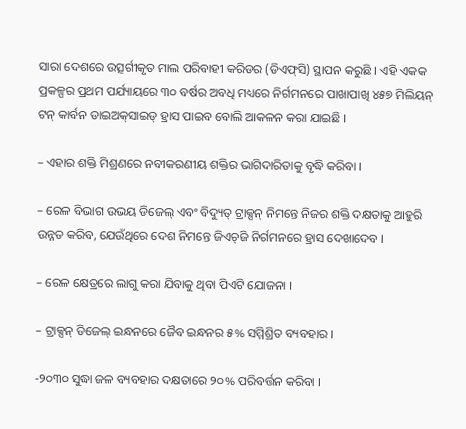ସାରା ଦେଶରେ ଉତ୍ସର୍ଗୀକୃତ ମାଲ ପରିବାହୀ କରିଡର (ଡିଏଫ୍‌ସି) ସ୍ଥାପନ କରୁଛି । ଏହି ଏକକ ପ୍ରକଳ୍ପର ପ୍ରଥମ ପର୍ଯ୍ୟାୟରେ ୩୦ ବର୍ଷର ଅବଧି ମଧ୍ୟରେ ନିର୍ଗମନରେ ପାଖାପାଖି ୪୫୭ ମିଲିୟନ୍ ଟନ୍ କାର୍ବନ ଡାଇଅକ୍‌ସାଇଡ୍ ହ୍ରାସ ପାଇବ ବୋଲି ଆକଳନ କରା ଯାଇଛି ।

– ଏହାର ଶକ୍ତି ମିଶ୍ରଣରେ ନବୀକରଣୀୟ ଶକ୍ତିର ଭାଗିଦାରିତାକୁ ବୃଦ୍ଧି କରିବା ।

– ରେଳ ବିଭାଗ ଉଭୟ ଡିଜେଲ୍ ଏବଂ ବିଦ୍ୟୁତ୍ ଟ୍ରାକ୍ସନ୍ ନିମନ୍ତେ ନିଜର ଶକ୍ତି ଦକ୍ଷତାକୁ ଆହୁରି ଉନ୍ନତ କରିବ, ଯେଉଁଥିରେ ଦେଶ ନିମନ୍ତେ ଜିଏଚ୍‌ଜି ନିର୍ଗମନରେ ହ୍ରାସ ଦେଖାଦେବ ।

– ରେଳ କ୍ଷେତ୍ରରେ ଲାଗୁ କରା ଯିବାକୁ ଥିବା ପିଏଟି ଯୋଜନା ।

– ଟ୍ରାକ୍ସନ୍ ଡିଜେଲ୍ ଇନ୍ଧନରେ ଜୈବ ଇନ୍ଧନର ୫% ସମ୍ମିଶ୍ରିତ ବ୍ୟବହାର ।

-୨୦୩୦ ସୁଦ୍ଧା ଜଳ ବ୍ୟବହାର ଦକ୍ଷତାରେ ୨୦% ପରିବର୍ତ୍ତନ କରିବା ।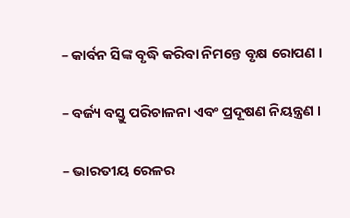– କାର୍ବନ ସିଙ୍କ ବୃଦ୍ଧି କରିବା ନିମନ୍ତେ ବୃକ୍ଷ ରୋପଣ ।

– ବର୍ଜ୍ୟ ବସ୍ତୁ ପରିଚାଳନା ଏବଂ ପ୍ରଦୂଷଣ ନିୟନ୍ତ୍ରଣ ।

– ଭାରତୀୟ ରେଳର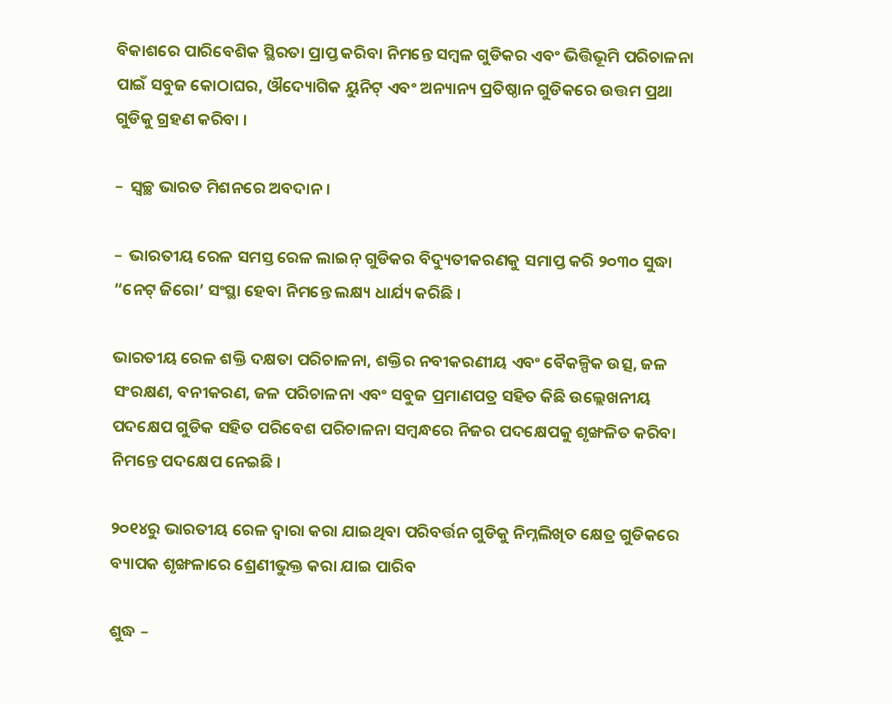ବିକାଶରେ ପାରିବେଶିକ ସ୍ଥିରତା ପ୍ରାପ୍ତ କରିବା ନିମନ୍ତେ ସମ୍ବଳ ଗୁଡିକର ଏବଂ ଭିତ୍ତିଭୂମି ପରିଚାଳନା ପାଇଁ ସବୁଜ କୋଠାଘର, ଔଦ୍ୟୋଗିକ ୟୁନିଟ୍ ଏବଂ ଅନ୍ୟାନ୍ୟ ପ୍ରତିଷ୍ଠାନ ଗୁଡିକରେ ଉତ୍ତମ ପ୍ରଥା ଗୁଡିକୁ ଗ୍ରହଣ କରିବା ।

–  ସ୍ୱଚ୍ଛ ଭାରତ ମିଶନରେ ଅବଦାନ ।

–  ଭାରତୀୟ ରେଳ ସମସ୍ତ ରେଳ ଲାଇନ୍ ଗୁଡିକର ବିଦ୍ୟୁତୀକରଣକୁ ସମାପ୍ତ କରି ୨୦୩୦ ସୁଦ୍ଧା “ନେଟ୍ ଜିରୋ’ ସଂସ୍ଥା ହେବା ନିମନ୍ତେ ଲକ୍ଷ୍ୟ ଧାର୍ଯ୍ୟ କରିଛି ।

ଭାରତୀୟ ରେଳ ଶକ୍ତି ଦକ୍ଷତା ପରିଚାଳନା, ଶକ୍ତିର ନବୀକରଣୀୟ ଏବଂ ବୈକଳ୍ପିକ ଉତ୍ସ, ଜଳ ସଂରକ୍ଷଣ, ବନୀକରଣ, ଜଳ ପରିଚାଳନା ଏବଂ ସବୁଜ ପ୍ରମାଣପତ୍ର ସହିତ କିଛି ଉଲ୍ଲେଖନୀୟ ପଦକ୍ଷେପ ଗୁଡିକ ସହିତ ପରିବେଶ ପରିଚାଳନା ସମ୍ବନ୍ଧରେ ନିଜର ପଦକ୍ଷେପକୁ ଶୃଙ୍ଖଳିତ କରିବା ନିମନ୍ତେ ପଦକ୍ଷେପ ନେଇଛି ।

୨୦୧୪ରୁ ଭାରତୀୟ ରେଳ ଦ୍ୱାରା କରା ଯାଇଥିବା ପରିବର୍ତ୍ତନ ଗୁଡିକୁ ନିମ୍ନଲିଖିତ କ୍ଷେତ୍ର ଗୁଡିକରେ ବ୍ୟାପକ ଶୃଙ୍ଖଳାରେ ଶ୍ରେଣୀଭୁକ୍ତ କରା ଯାଇ ପାରିବ

ଶୁଦ୍ଧ –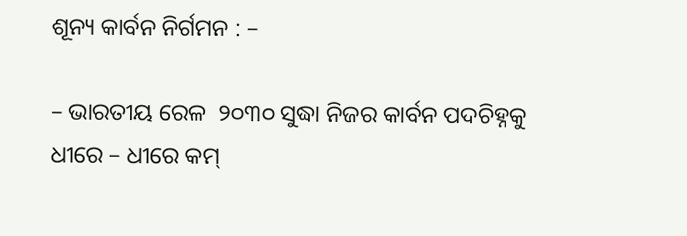ଶୂନ୍ୟ କାର୍ବନ ନିର୍ଗମନ : –

– ଭାରତୀୟ ରେଳ  ୨୦୩୦ ସୁଦ୍ଧା ନିଜର କାର୍ବନ ପଦଚିହ୍ନକୁ ଧୀରେ – ଧୀରେ କମ୍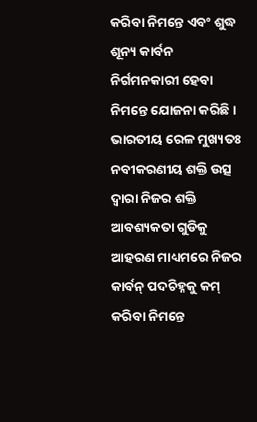କରିବା ନିମନ୍ତେ ଏବଂ ଶୁଦ୍ଧ ଶୂନ୍ୟ କାର୍ବନ ନିର୍ଗମନକାରୀ ହେବା ନିମନ୍ତେ ଯୋଜନା କରିଛି । ଭାରତୀୟ ରେଳ ମୁଖ୍ୟତଃ ନବୀକରଣୀୟ ଶକ୍ତି ଉତ୍ସ ଦ୍ୱାରା ନିଜର ଶକ୍ତି ଆବଶ୍ୟକତା ଗୁଡିକୁ ଆହରଣ ମାଧ୍ୟମରେ ନିଜର କାର୍ବନ୍ ପଦଚିହ୍ନକୁ କମ୍ କରିବା ନିମନ୍ତେ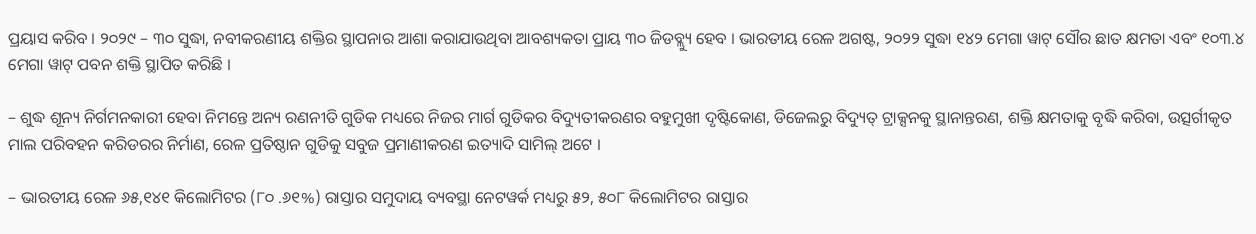ପ୍ରୟାସ କରିବ । ୨୦୨୯ – ୩୦ ସୁଦ୍ଧା, ନବୀକରଣୀୟ ଶକ୍ତିର ସ୍ଥାପନାର ଆଶା କରାଯାଉଥିବା ଆବଶ୍ୟକତା ପ୍ରାୟ ୩୦ ଜିଡବ୍ଲ୍ୟୁ ହେବ । ଭାରତୀୟ ରେଳ ଅଗଷ୍ଟ, ୨୦୨୨ ସୁଦ୍ଧା ୧୪୨ ମେଗା ୱାଟ୍ ସୌର ଛାତ କ୍ଷମତା ଏବଂ ୧୦୩.୪ ମେଗା ୱାଟ୍ ପବନ ଶକ୍ତି ସ୍ଥାପିତ କରିଛି ।

– ଶୁଦ୍ଧ ଶୂନ୍ୟ ନିର୍ଗମନକାରୀ ହେବା ନିମନ୍ତେ ଅନ୍ୟ ରଣନୀତି ଗୁଡିକ ମଧ୍ୟରେ ନିଜର ମାର୍ଗ ଗୁଡିକର ବିଦ୍ୟୁତୀକରଣର ବହୁମୁଖୀ ଦୃଷ୍ଟିକୋଣ, ଡିଜେଲରୁ ବିଦ୍ୟୁତ୍ ଟ୍ରାକ୍ସନକୁ ସ୍ଥାନାନ୍ତରଣ, ଶକ୍ତି କ୍ଷମତାକୁ ବୃଦ୍ଧି କରିବା, ଉତ୍ସର୍ଗୀକୃତ ମାଲ ପରିବହନ କରିଡରର ନିର୍ମାଣ, ରେଳ ପ୍ରତିଷ୍ଠାନ ଗୁଡିକୁ ସବୁଜ ପ୍ରମାଣୀକରଣ ଇତ୍ୟାଦି ସାମିଲ୍ ଅଟେ ।

– ଭାରତୀୟ ରେଳ ୬୫,୧୪୧ କିଲୋମିଟର (୮୦ .୬୧%) ରାସ୍ତାର ସମୁଦାୟ ବ୍ୟବସ୍ଥା ନେଟୱର୍କ ମଧ୍ୟରୁ ୫୨, ୫୦୮ କିଲୋମିଟର ରାସ୍ତାର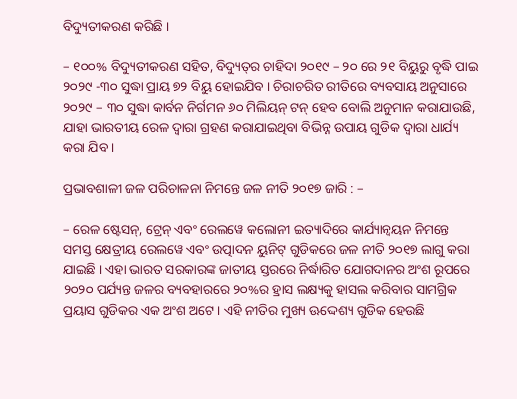ବିଦ୍ୟୁତୀକରଣ କରିଛି ।

– ୧୦୦% ବିଦ୍ୟୁତୀକରଣ ସହିତ, ବିଦ୍ୟୁତ୍‌ର ଚାହିଦା ୨୦୧୯ – ୨୦ ରେ ୨୧ ବିୟୁରୁ ବୃଦ୍ଧି ପାଇ ୨୦୨୯ -୩୦ ସୁଦ୍ଧା ପ୍ରାୟ ୭୨ ବିୟୁ ହୋଇଯିବ । ଚିରାଚରିତ ରୀତିରେ ବ୍ୟବସାୟ ଅନୁସାରେ ୨୦୨୯ – ୩୦ ସୁଦ୍ଧା କାର୍ବନ ନିର୍ଗମନ ୬୦ ମିଲିୟନ୍ ଟନ୍ ହେବ ବୋଲି ଅନୁମାନ କରାଯାଉଛି, ଯାହା ଭାରତୀୟ ରେଳ ଦ୍ୱାରା ଗ୍ରହଣ କରାଯାଇଥିବା ବିଭିନ୍ନ ଉପାୟ ଗୁଡିକ ଦ୍ୱାରା ଧାର୍ଯ୍ୟ କରା ଯିବ ।

ପ୍ରଭାବଶାଳୀ ଜଳ ପରିଚାଳନା ନିମନ୍ତେ ଜଳ ନୀତି ୨୦୧୭ ଜାରି : –

– ରେଳ ଷ୍ଟେସନ୍‌, ଟ୍ରେନ୍ ଏବଂ ରେଲୱେ କଲୋନୀ ଇତ୍ୟାଦିରେ କାର୍ଯ୍ୟାନ୍ୱୟନ ନିମନ୍ତେ ସମସ୍ତ କ୍ଷେତ୍ରୀୟ ରେଲୱେ ଏବଂ ଉତ୍ପାଦନ ୟୁନିଟ୍ ଗୁଡିକରେ ଜଳ ନୀତି ୨୦୧୭ ଲାଗୁ କରା ଯାଇଛି । ଏହା ଭାରତ ସରକାରଙ୍କ ଜାତୀୟ ସ୍ତରରେ ନିର୍ଦ୍ଧାରିତ ଯୋଗଦାନର ଅଂଶ ରୂପରେ ୨୦୨୦ ପର୍ଯ୍ୟନ୍ତ ଜଳର ବ୍ୟବହାରରେ ୨୦%ର ହ୍ରାସ ଲକ୍ଷ୍ୟକୁ ହାସଲ କରିବାର ସାମଗ୍ରିକ ପ୍ରୟାସ ଗୁଡିକର ଏକ ଅଂଶ ଅଟେ । ଏହି ନୀତିର ମୁଖ୍ୟ ଊଦ୍ଦେଶ୍ୟ ଗୁଡିକ ହେଉଛି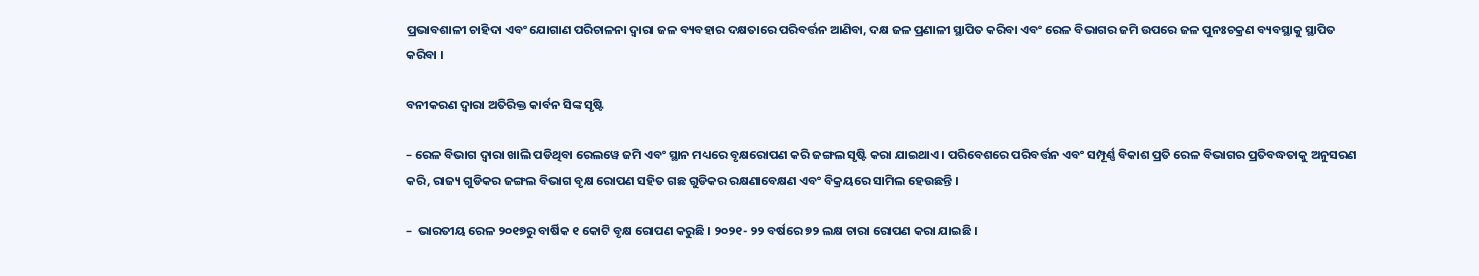ପ୍ରଭାବଶାଳୀ ଚାହିଦା ଏବଂ ଯୋଗାଣ ପରିଚାଳନା ଦ୍ୱାରା ଜଳ ବ୍ୟବହାର ଦକ୍ଷତାରେ ପରିବର୍ତ୍ତନ ଆଣିବା, ଦକ୍ଷ ଜଳ ପ୍ରଣାଳୀ ସ୍ଥାପିତ କରିବା ଏବଂ ରେଳ ବିଭାଗର ଜମି ଉପରେ ଜଳ ପୁନଃଚକ୍ରଣ ବ୍ୟବସ୍ଥାକୁ ସ୍ଥାପିତ କରିବା ।

ବନୀକରଣ ଦ୍ୱାରା ଅତିରିକ୍ତ କାର୍ବନ ସିଙ୍କ ସୃଷ୍ଟି

– ରେଳ ବିଭାଗ ଦ୍ୱାରା ଖାଲି ପଡିଥିବା ରେଲୱେ ଜମି ଏବଂ ସ୍ଥାନ ମଧ୍ୟରେ ବୃକ୍ଷରୋପଣ କରି ଜଙ୍ଗଲ ସୃଷ୍ଟି କରା ଯାଇଥାଏ । ପରିବେଶରେ ପରିବର୍ତ୍ତନ ଏବଂ ସମ୍ପୂର୍ଣ୍ଣ ବିକାଶ ପ୍ରତି ରେଳ ବିଭାଗର ପ୍ରତିବଦ୍ଧତାକୁ ଅନୁସରଣ କରି, ରାଜ୍ୟ ଗୁଡିକର ଜଙ୍ଗଲ ବିଭାଗ ବୃକ୍ଷ ରୋପଣ ସହିତ ଗଛ ଗୁଡିକର ରକ୍ଷଣାବେକ୍ଷଣ ଏବଂ ବିକ୍ରୟରେ ସାମିଲ ହେଉଛନ୍ତି ।

–  ଭାରତୀୟ ରେଳ ୨୦୧୭ରୁ ବାର୍ଷିକ ୧ କୋଟି ବୃକ୍ଷ ରୋପଣ କରୁଛି । ୨୦୨୧- ୨୨ ବର୍ଷରେ ୭୨ ଲକ୍ଷ ଚାରା ରୋପଣ କରା ଯାଇଛି ।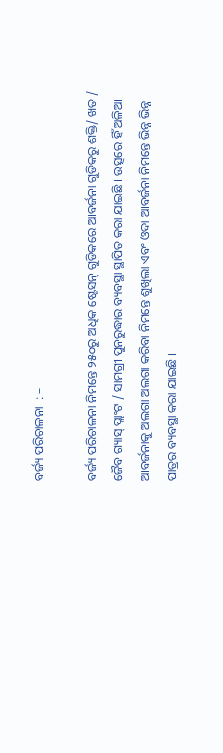ବର୍ଜ୍ୟ ପରିଚାଳନା  : –

ବର୍ଜ୍ୟ ପରିଚାଳନା ନିମନ୍ତେ ୨୫୦ରୁ ଅଧିକ ଷ୍ଟେସନ୍ ଗୁଡିକରେ ଆବର୍ଜନା ଗୁଡିକରୁ ଶକ୍ତି/ ଖତ / ଜୈବ ଗ୍ୟାସ୍ ପ୍ଲାଂଟ / ସାମଗ୍ରୀ ପୁନରୁଦ୍ଧାର ବ୍ୟବସ୍ଥା ସ୍ଥାପିତ କରା ଯାଇଛି । ଉତ୍ସରେ ହିଁ ଅଳିଆ ଆବର୍ଜନାକୁ ଅଲଗା ଅଲଗା କରିବା ନିମନ୍ତେ ଶୁଖିଲା ଏବଂ ଓଦା ଆବର୍ଜନା ନିମନ୍ତେ ଭିନ୍ନ ଭିନ୍ନ ପାତ୍ରର ବ୍ୟବସ୍ଥା କରା ଯାଇଛି ।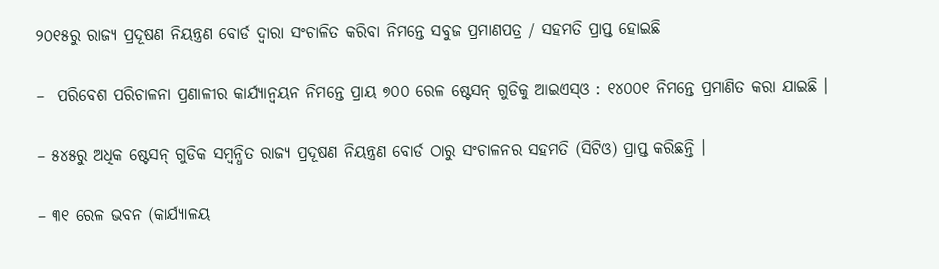୨୦୧୫ରୁ ରାଜ୍ୟ ପ୍ରଦୂଷଣ ନିୟନ୍ତ୍ରଣ ବୋର୍ଡ ଦ୍ୱାରା ସଂଚାଳିତ କରିବା ନିମନ୍ତେ ସବୁଜ ପ୍ରମାଣପତ୍ର / ସହମତି ପ୍ରାପ୍ତ ହୋଇଛି

–  ପରିବେଶ ପରିଚାଳନା ପ୍ରଣାଳୀର କାର୍ଯ୍ୟାନ୍ୱୟନ ନିମନ୍ତେ ପ୍ରାୟ ୭୦୦ ରେଳ ଷ୍ଟେସନ୍ ଗୁଡିକୁ ଆଇଏସ୍‌ଓ : ୧୪୦୦୧ ନିମନ୍ତେ ପ୍ରମାଣିତ କରା ଯାଇଛି ।

– ୫୪୫ରୁ ଅଧିକ ଷ୍ଟେସନ୍ ଗୁଡିକ ସମ୍ବନ୍ଧିତ ରାଜ୍ୟ ପ୍ରଦୂଷଣ ନିୟନ୍ତ୍ରଣ ବୋର୍ଡ ଠାରୁ ସଂଚାଳନର ସହମତି (ସିଟିଓ) ପ୍ରାପ୍ତ କରିଛନ୍ତି ।

– ୩୧ ରେଳ ଭବନ (କାର୍ଯ୍ୟାଳୟ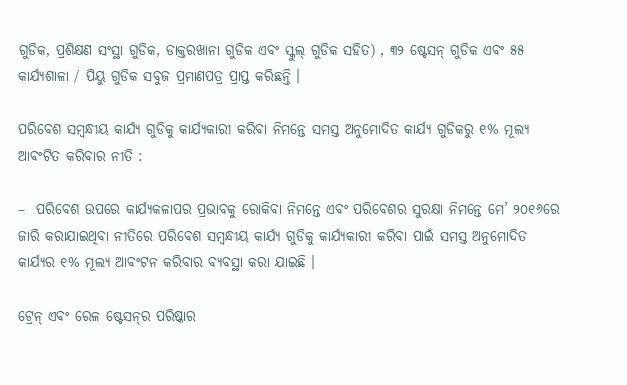ଗୁଡିକ, ପ୍ରଶିକ୍ଷଣ ସଂସ୍ଥା ଗୁଡିକ, ଡାକ୍ତରଖାନା ଗୁଡିକ ଏବଂ ସ୍କୁଲ୍ ଗୁଡିକ ସହିତ) , ୩୨ ଷ୍ଟେସନ୍ ଗୁଡିକ ଏବଂ ୫୫ କାର୍ଯ୍ୟଶାଳା / ପିୟୁ ଗୁଡିକ ସବୁଜ ପ୍ରମାଣପତ୍ର ପ୍ରାପ୍ତ କରିଛନ୍ତି ।

ପରିବେଶ ସମ୍ବନ୍ଧୀୟ କାର୍ଯ୍ୟ ଗୁଡିକୁ କାର୍ଯ୍ୟକାରୀ କରିବା ନିମନ୍ତେ ସମସ୍ତ ଅନୁମୋଦିତ କାର୍ଯ୍ୟ ଗୁଡିକରୁ ୧% ମୂଲ୍ୟ ଆବଂଟିତ କରିବାର ନୀତି :

–  ପରିବେଶ ଉପରେ କାର୍ଯ୍ୟକଳାପର ପ୍ରଭାବକୁ ରୋକିବା ନିମନ୍ତେ ଏବଂ ପରିବେଶର ସୁରକ୍ଷା ନିମନ୍ତେ ମେ’ ୨୦୧୬ରେ ଜାରି କରାଯାଇଥିବା ନୀତିରେ ପରିବେଶ ସମ୍ବନ୍ଧୀୟ କାର୍ଯ୍ୟ ଗୁଡିକୁ କାର୍ଯ୍ୟକାରୀ କରିବା ପାଇଁ ସମସ୍ତ ଅନୁମୋଦିତ କାର୍ଯ୍ୟର ୧% ମୂଲ୍ୟ ଆବଂଟନ କରିବାର ବ୍ୟବସ୍ଥା କରା ଯାଇଛି ।

ଟ୍ରେନ୍ ଏବଂ ରେଳ ଷ୍ଟେସନ୍‌ର ପରିଷ୍କାର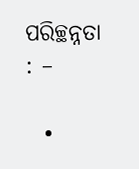ପରିଚ୍ଛନ୍ନତା : –

  •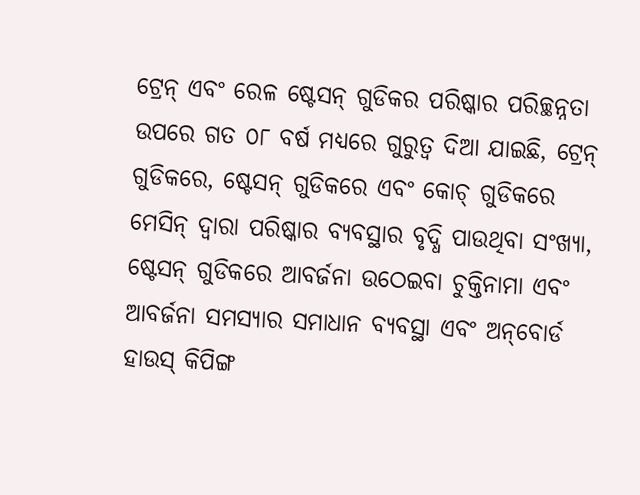ଟ୍ରେନ୍ ଏବଂ ରେଳ ଷ୍ଟେସନ୍ ଗୁଡିକର ପରିଷ୍କାର ପରିଚ୍ଛନ୍ନତା ଉପରେ ଗତ ୦୮ ବର୍ଷ ମଧ୍ୟରେ ଗୁରୁତ୍ୱ ଦିଆ ଯାଇଛି, ଟ୍ରେନ୍ ଗୁଡିକରେ, ଷ୍ଟେସନ୍ ଗୁଡିକରେ ଏବଂ କୋଚ୍ ଗୁଡିକରେ ମେସିନ୍ ଦ୍ୱାରା ପରିଷ୍କାର ବ୍ୟବସ୍ଥାର ବୃଦ୍ଧି ପାଉଥିବା ସଂଖ୍ୟା, ଷ୍ଟେସନ୍ ଗୁଡିକରେ ଆବର୍ଜନା ଉଠେଇବା ଚୁକ୍ତିନାମା ଏବଂ ଆବର୍ଜନା ସମସ୍ୟାର ସମାଧାନ ବ୍ୟବସ୍ଥା ଏବଂ ଅନ୍‌ବୋର୍ଡ ହାଉସ୍ କିପିଙ୍ଗ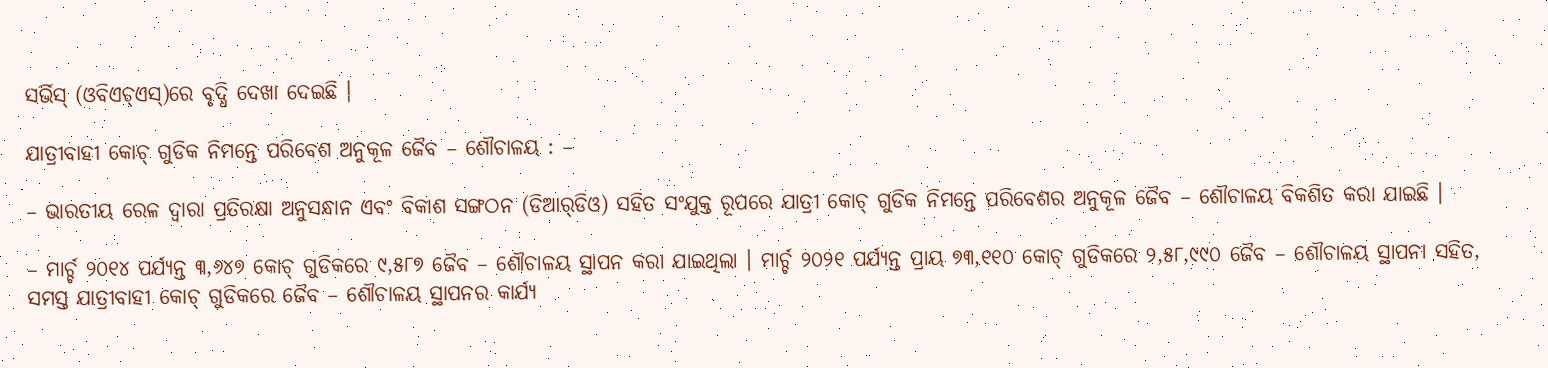ସର୍ଭିସ୍ (ଓବିଏଚ୍‌ଏସ୍‌)ରେ ବୃଦ୍ଧି ଦେଖା ଦେଇଛି ।

ଯାତ୍ରୀବାହୀ କୋଚ୍ ଗୁଡିକ ନିମନ୍ତେ ପରିବେଶ ଅନୁକୂଳ ଜୈବ – ଶୌଚାଳୟ : –

– ଭାରତୀୟ ରେଳ ଦ୍ୱାରା ପ୍ରତିରକ୍ଷା ଅନୁସନ୍ଧାନ ଏବଂ ବିକାଶ ସଙ୍ଗଠନ (ଡିଆର୍‌ଡିଓ) ସହିତ ସଂଯୁକ୍ତ ରୂପରେ ଯାତ୍ରୀ କୋଚ୍ ଗୁଡିକ ନିମନ୍ତେ ପରିବେଶର ଅନୁକୂଳ ଜୈବ – ଶୌଚାଳୟ ବିକଶିତ କରା ଯାଇଛି ।

– ମାର୍ଚ୍ଚ ୨୦୧୪ ପର୍ଯ୍ୟନ୍ତ ୩,୬୪୭ କୋଚ୍ ଗୁଡିକରେ ୯,୫୮୭ ଜୈବ – ଶୌଚାଳୟ ସ୍ଥାପନ କରା ଯାଇଥିଲା । ମାର୍ଚ୍ଚ ୨୦୨୧ ପର୍ଯ୍ୟନ୍ତ ପ୍ରାୟ ୭୩,୧୧୦ କୋଚ୍ ଗୁଡିକରେ ୨,୫୮,୯୯୦ ଜୈବ – ଶୌଚାଳୟ ସ୍ଥାପନା ସହିତ, ସମସ୍ତ ଯାତ୍ରୀବାହୀ କୋଚ୍ ଗୁଡିକରେ ଜୈବ – ଶୌଚାଳୟ ସ୍ଥାପନର କାର୍ଯ୍ୟ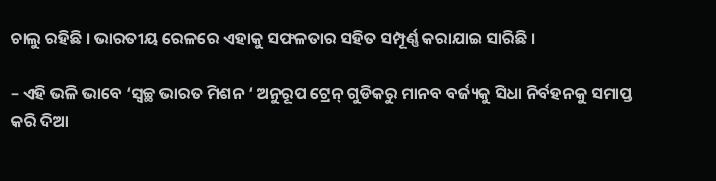ଚାଲୁ ରହିଛି । ଭାରତୀୟ ରେଳରେ ଏହାକୁ ସଫଳତାର ସହିତ ସମ୍ପୂର୍ଣ୍ଣ କରାଯାଇ ସାରିଛି ।

– ଏହି ଭଳି ଭାବେ ‘ସ୍ୱଚ୍ଛ ଭାରତ ମିଶନ ‘ ଅନୁରୂପ ଟ୍ରେନ୍ ଗୁଡିକରୁ ମାନବ ବର୍ଜ୍ୟକୁ ସିଧା ନିର୍ବହନକୁ ସମାପ୍ତ କରି ଦିଆ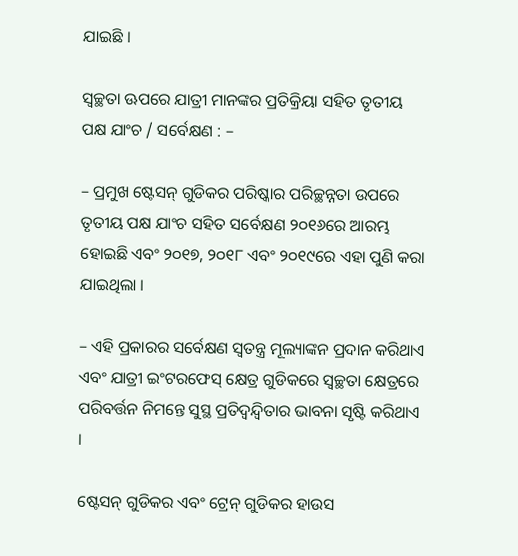ଯାଇଛି ।

ସ୍ୱଚ୍ଛତା ଊପରେ ଯାତ୍ରୀ ମାନଙ୍କର ପ୍ରତିକ୍ରିୟା ସହିତ ତୃତୀୟ ପକ୍ଷ ଯାଂଚ / ସର୍ବେକ୍ଷଣ : –

– ପ୍ରମୁଖ ଷ୍ଟେସନ୍ ଗୁଡିକର ପରିଷ୍କାର ପରିଚ୍ଛନ୍ନତା ଉପରେ ତୃତୀୟ ପକ୍ଷ ଯାଂଚ ସହିତ ସର୍ବେକ୍ଷଣ ୨୦୧୬ରେ ଆରମ୍ଭ ହୋଇଛି ଏବଂ ୨୦୧୭, ୨୦୧୮ ଏବଂ ୨୦୧୯ରେ ଏହା ପୁଣି କରା ଯାଇଥିଲା ।

– ଏହି ପ୍ରକାରର ସର୍ବେକ୍ଷଣ ସ୍ୱତନ୍ତ୍ର ମୂଲ୍ୟାଙ୍କନ ପ୍ରଦାନ କରିଥାଏ ଏବଂ ଯାତ୍ରୀ ଇଂଟରଫେସ୍ କ୍ଷେତ୍ର ଗୁଡିକରେ ସ୍ୱଚ୍ଛତା କ୍ଷେତ୍ରରେ ପରିବର୍ତ୍ତନ ନିମନ୍ତେ ସୁସ୍ଥ ପ୍ରତିଦ୍ୱନ୍ଦ୍ୱିତାର ଭାବନା ସୃଷ୍ଟି କରିଥାଏ ।

ଷ୍ଟେସନ୍ ଗୁଡିକର ଏବଂ ଟ୍ରେନ୍ ଗୁଡିକର ହାଉସ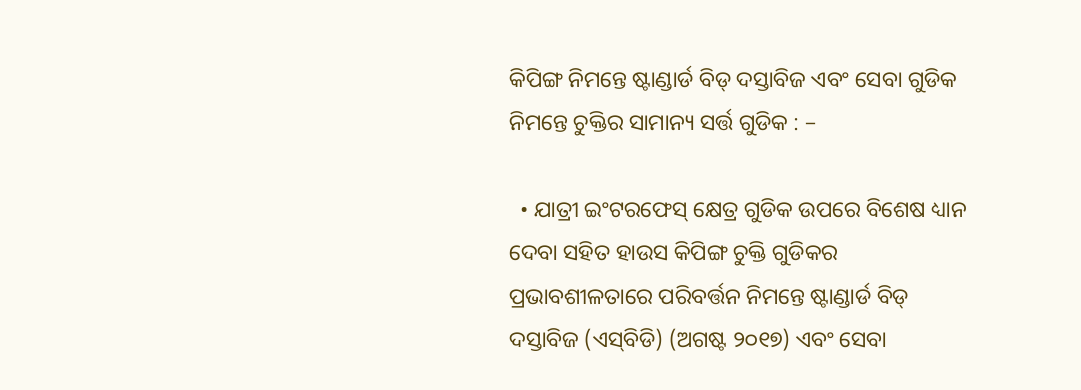କିପିଙ୍ଗ ନିମନ୍ତେ ଷ୍ଟାଣ୍ଡାର୍ଡ ବିଡ୍ ଦସ୍ତାବିଜ ଏବଂ ସେବା ଗୁଡିକ ନିମନ୍ତେ ଚୁକ୍ତିର ସାମାନ୍ୟ ସର୍ତ୍ତ ଗୁଡିକ : –

  • ଯାତ୍ରୀ ଇଂଟରଫେସ୍ କ୍ଷେତ୍ର ଗୁଡିକ ଉପରେ ବିଶେଷ ଧ୍ୟାନ ଦେବା ସହିତ ହାଉସ କିପିଙ୍ଗ ଚୁକ୍ତି ଗୁଡିକର ପ୍ରଭାବଶୀଳତାରେ ପରିବର୍ତ୍ତନ ନିମନ୍ତେ ଷ୍ଟାଣ୍ଡାର୍ଡ ବିଡ୍ ଦସ୍ତାବିଜ (ଏସ୍‌ବିଡି) (ଅଗଷ୍ଟ ୨୦୧୭) ଏବଂ ସେବା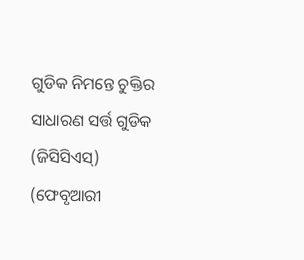ଗୁଡିକ ନିମନ୍ତେ ଚୁକ୍ତିର ସାଧାରଣ ସର୍ତ୍ତ ଗୁଡିକ (ଜିସିସିଏସ୍‌) (ଫେବୃଆରୀ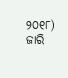୨୦୧୮) ଜାରି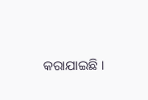କରାଯାଇଛି ।